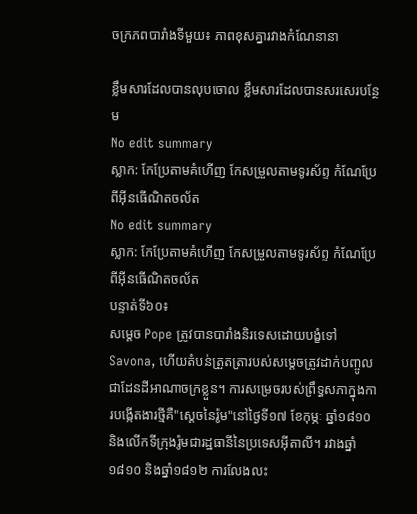ចក្រភពបារាំងទីមួយ៖ ភាពខុសគ្នារវាងកំណែនានា

ខ្លឹមសារដែលបានលុបចោល ខ្លឹមសារដែលបានសរសេរបន្ថែម
No edit summary
ស្លាក: កែប្រែតាមគំហើញ កែសម្រួលតាមទូរស័ព្ទ កំណែប្រែពីអ៊ីនធើណិតចល័ត
No edit summary
ស្លាក: កែប្រែតាមគំហើញ កែសម្រួលតាមទូរស័ព្ទ កំណែប្រែពីអ៊ីនធើណិតចល័ត
បន្ទាត់ទី៦០៖
សម្តេច Pope ត្រូវបានបារាំងនិរទេសដោយបង្ខំទៅ Savona, ហើយតំបន់ត្រួតត្រារបស់សម្តេចត្រូវដាក់បញ្ចូលជាដែនដីអាណាចក្រខ្លួន។ ការសម្រេចរបស់ព្រឹទ្ធសភាក្នុងការបង្កើតងារថ្មីគឺ"ស្តេចនៃរ៉ូម"នៅថ្ងៃទី១៧ ខែកុម្ភៈ ឆ្នាំ១៨១០ និងលើកទីក្រុងរ៉ូមជារដ្ឋធានីនៃប្រទេសអ៊ីតាលី។ រវាងឆ្នាំ១៨១០ និងឆ្នាំ១៨១២ ការលែងលះ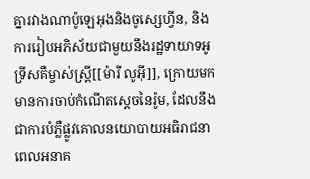គ្នារវាងណាប៉ូឡេអុងនិងចូស្សេហ្វីន, និងការរៀបអភិស័យជាមួយនឹងរដ្ឋទាយាទអូទ្រីសគឺម្ចាស់ស្រ្តី[[ម៉ារី លូអ៊ី]], ក្រោយមកមានការចាប់កំណើតស្តេចនៃរ៉ូម, ដែលនឹងជាការបំភ្លឺផ្លូវគោលនយោបាយអធិរាជនាពេលអនាគ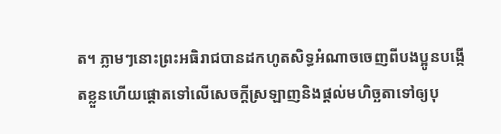ត។ ភ្លាមៗនោះព្រះអធិរាជបានដកហូតសិទ្ធអំណាចចេញពីបងប្អូនបង្កើតខ្លួនហើយផ្តោតទៅលើសេចក្តីស្រឡាញនិងផ្តល់មហិច្ឆតាទៅឲ្យបុ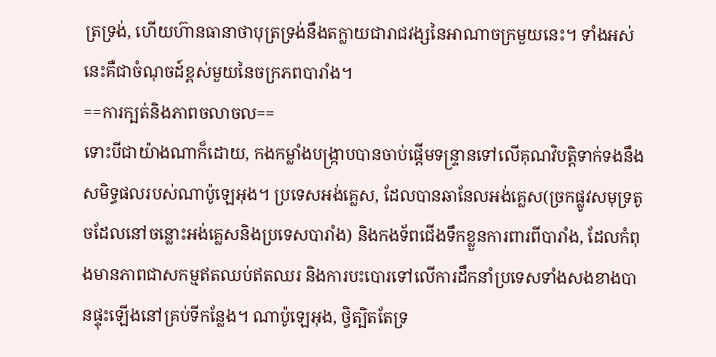ត្រទ្រង់, ហើយហ៊ានធានាថាបុត្រទ្រង់នឹងតក្លាយជារាជវង្សនៃអាណាចក្រមួយនេះ។ ទាំងអស់នេះគឺជាចំណុចដ៍ខ្ពស់មួយនៃចក្រភពបារាំង។
==ការក្បត់និងភាពចលាចល==
ទោះបីជាយ៉ាងណាក៏ដោយ, កងកម្លាំងបង្ក្រាបបានចាប់ផ្តើមទន្ទ្រានទៅលើគុណវិបត្តិទាក់ទងនឹងសមិទ្ធផលរបស់ណាប៉ូឡេអុង។ ប្រទេសអង់គ្លេស, ដែលបានឆានែលអង់គ្លេស(ច្រកផ្លូវសមុទ្រតូចដែលនៅចន្លោះអង់គ្លេសនិងប្រទេសបារាំង) និងកងទ័ពជើងទឹកខ្លួនការពារពីបារាំង, ដែលកំពុងមានភាពជាសកម្មឥតឈប់ឥតឈរ និងការបះបោរទៅលើការដឹកនាំប្រទេសទាំងសងខាងបានផ្ទុះឡើងនៅគ្រប់ទីកន្លែង។ ណាប៉ូឡេអុង, ថ្វិត្បិតតែទ្រ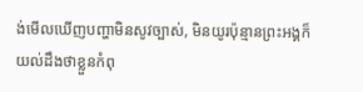ង់មើលឃើញបញ្ហាមិនសូវច្បាស់, មិនយូរប៉ុន្មានព្រះអង្គក៏យល់ដឹងថាខ្លួនកំពុ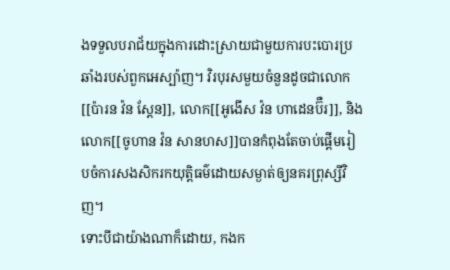ងទទួលបរាជ័យក្នុងការដោះស្រាយជាមួយការបះបោរប្រឆាំងរបស់ពួកអេស្ប៉ាញ។ វិរបុរសមួយចំនួនដូចជាលោក[[ប៉ារន វ៉ន ស្តែន]], លោក[[អូងើស វ៉ន ហាដេនប៊ឺរ]], និងលោក[[ចូហាន វ៉ន សានហស]]បានកំពុងតែចាប់ផ្តើមរៀបចំការសងសិករកយុត្តិធម៌ដោយសម្ងាត់ឲ្យនគរព្រុស្សីវិញ។
ទោះបីជាយ៉ាងណាក៏ដោយ, កងក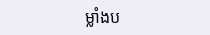ម្លាំងប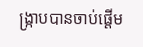ង្ក្រាបបានចាប់ផ្តើម